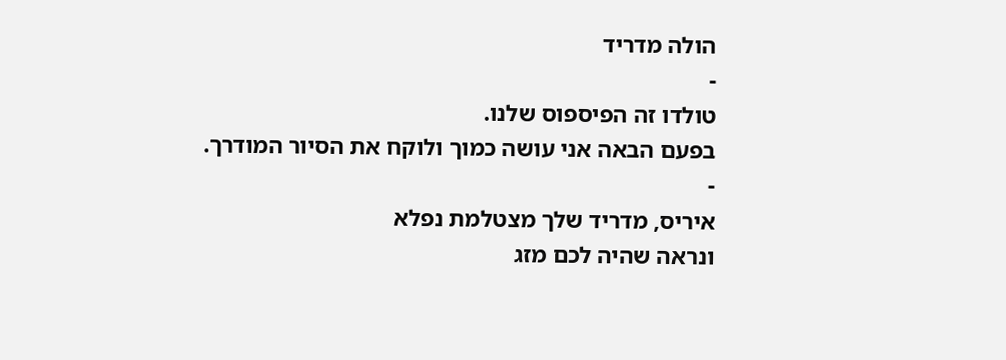הולה מדריד
-
טולדו זה הפיספוס שלנו.
בפעם הבאה אני עושה כמוך ולוקח את הסיור המודרך.
-
איריס, מדריד שלך מצטלמת נפלא
ונראה שהיה לכם מזג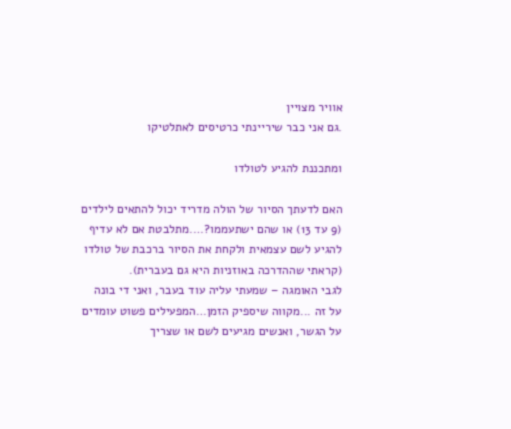אוויר מצויין
.גם אני כבר שיריינתי כרטיסים לאתלטיקו

ומתכננת להגיע לטולדו

האם לדעתך הסיור של הולה מדריד יכול להתאים לילדים (9 עד 13) או שהם ישתעממו?….מתלבטת אם לא עדיף להגיע לשם עצמאית ולקחת את הסיור ברכבת של טולדו (קראתי שההדרכה באוזניות היא גם בעברית).
לגבי האומגה – שמעתי עליה עוד בעבר, ואני די בונה על זה ...מקווה שיספיק הזמן…המפעילים פשוט עומדים על הגשר, ואנשים מגיעים לשם או שצריך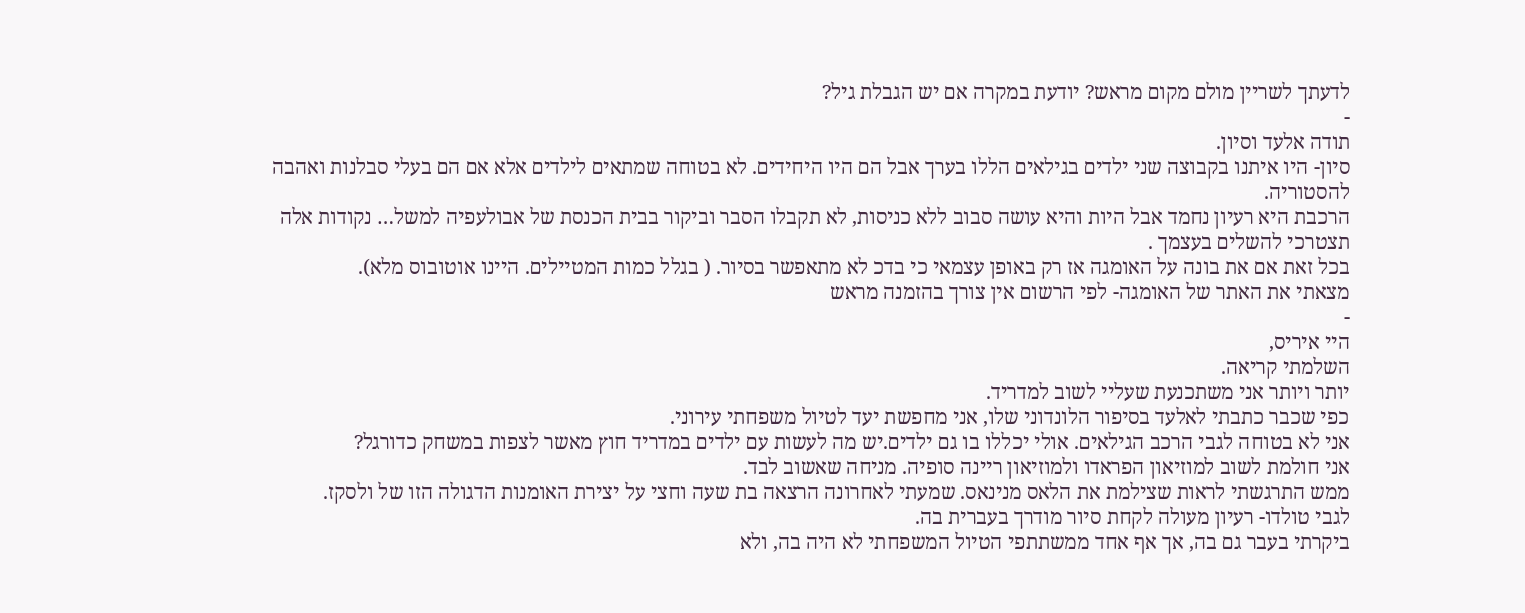לדעתך לשריין מולם מקום מראש? יודעת במקרה אם יש הגבלת גיל?
-
תודה אלעד וסיון.
סיון- היו איתנו בקבוצה שני ילדים בגילאים הללו בערך אבל הם היו היחידים. לא בטוחה שמתאים לילדים אלא אם הם בעלי סבלנות ואהבה להסטוריה.
הרכבת היא רעיון נחמד אבל היות והיא עושה סבוב ללא כניסות, לא תקבלו הסבר וביקור בבית הכנסת של אבולעפיה למשל… נקודות אלה תצטרכי להשלים בעצמך .
בכל זאת אם את בונה על האומגה אז רק באופן עצמאי כי בדכ לא מתאפשר בסיור. ( בגלל כמות המטיילים. היינו אוטובוס מלא).
מצאתי את האתר של האומגה- לפי הרשום אין צורך בהזמנה מראש
-
היי איריס,
השלמתי קריאה.
יותר ויותר אני משתכנעת שעליי לשוב למדריד.
כפי שכבר כתבתי לאלעד בסיפור הלונדוני שלו, אני מחפשת יעד לטיול משפחתי עירוני.
אני לא בטוחה לגבי הרכב הגילאים. אולי יכללו בו גם ילדים.יש מה לעשות עם ילדים במדריד חוץ מאשר לצפות במשחק כדורגל?
אני חולמת לשוב למוזיאון הפראדו ולמוזיאון ריינה סופיה. מניחה שאשוב לבד.
ממש התרגשתי לראות שצילמת את הלאס מנינאס. שמעתי לאחרונה הרצאה בת שעה וחצי על יצירת האומנות הדגולה הזו של ולסקז.
לגבי טולדו- רעיון מעולה לקחת סיור מודרך בעברית בה.
ביקרתי בעבר גם בה, אך אף אחד ממשתתפי הטיול המשפחתי לא היה בה, ולא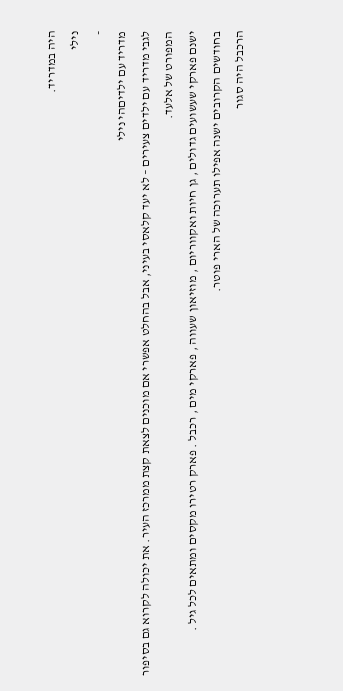היה במדריד.
נילי
-
מדריד עם ילדיםהי נילי
לגבי מדריד עם ילדים צעירים – לא יעד קלאסי בעיני, אבל בהחלט אפשרי אם מוכנים לצאת קצת ממרכז העיר. את יכולה לקרוא גם בסיפור המפורט של אלעד.
ישנם פארקי שעשועים גדולים , גן חיות ואקווריום , מוזיאון שעווה , פארקי מים , רכבל . פארק רטירו מקסים ומתאים לכל גיל .
בחודשים הקרובים ישנה אפילו תערוכה של הארי פוטר.
הרכבל היה סגור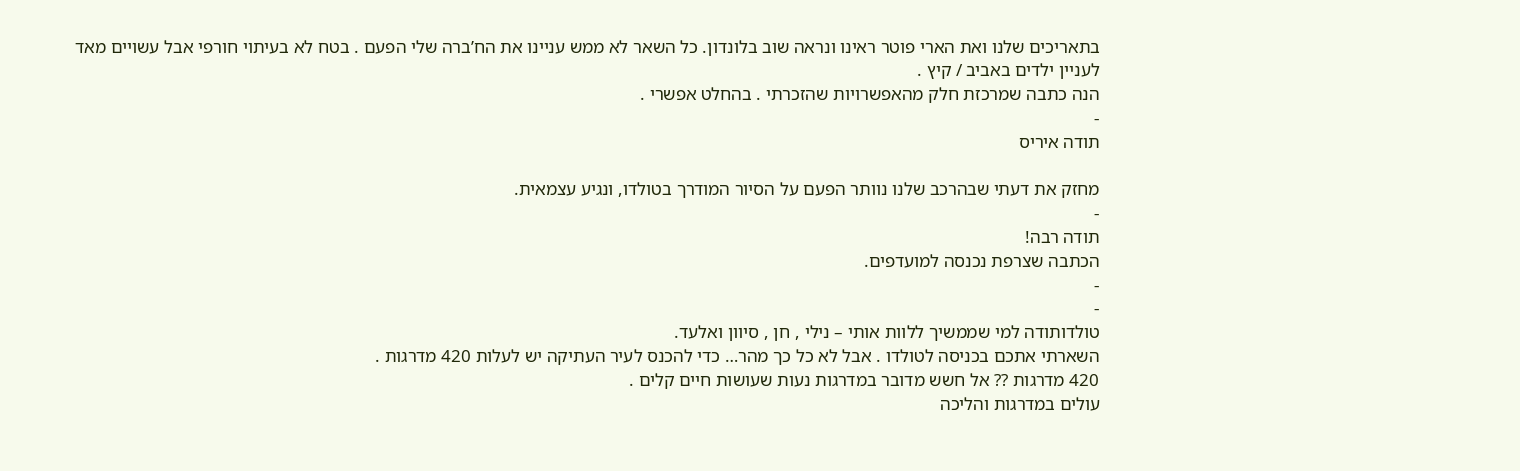בתאריכים שלנו ואת הארי פוטר ראינו ונראה שוב בלונדון. כל השאר לא ממש עניינו את הח’ברה שלי הפעם . בטח לא בעיתוי חורפי אבל עשויים מאד לעניין ילדים באביב / קיץ .
הנה כתבה שמרכזת חלק מהאפשרויות שהזכרתי . בהחלט אפשרי .
-
תודה איריס

מחזק את דעתי שבהרכב שלנו נוותר הפעם על הסיור המודרך בטולדו, ונגיע עצמאית.
-
תודה רבה!
הכתבה שצרפת נכנסה למועדפים.
-
-
טולדותודה למי שממשיך ללוות אותי – נילי , חן , סיוון ואלעד.
השארתי אתכם בכניסה לטולדו . אבל לא כל כך מהר… כדי להכנס לעיר העתיקה יש לעלות 420 מדרגות .
420 מדרגות ?? אל חשש מדובר במדרגות נעות שעושות חיים קלים .
עולים במדרגות והליכה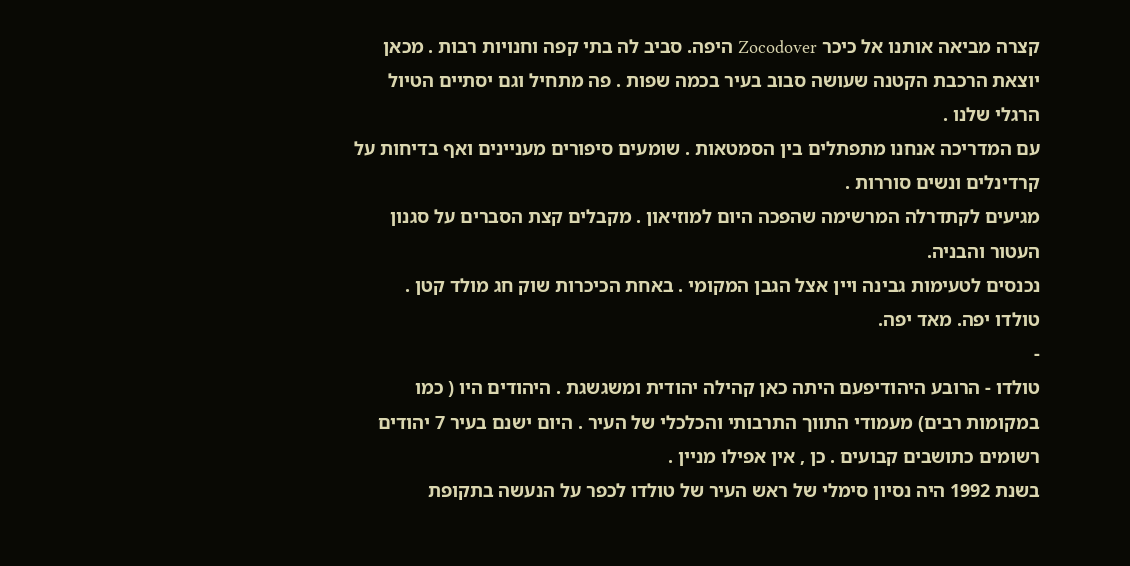קצרה מביאה אותנו אל כיכר Zocodover היפה. סביב לה בתי קפה וחנויות רבות . מכאן יוצאת הרכבת הקטנה שעושה סבוב בעיר בכמה שפות . פה מתחיל וגם יסתיים הטיול הרגלי שלנו .
עם המדריכה אנחנו מתפתלים בין הסמטאות . שומעים סיפורים מעניינים ואף בדיחות על קרדינלים ונשים סוררות .
מגיעים לקתדרלה המרשימה שהפכה היום למוזיאון . מקבלים קצת הסברים על סגנון העטור והבניה.
נכנסים לטעימות גבינה ויין אצל הגבן המקומי . באחת הכיכרות שוק חג מולד קטן .
טולדו יפה. מאד יפה.
-
טולדו - הרובע היהודיפעם היתה כאן קהילה יהודית ומשגשגת . היהודים היו ( כמו במקומות רבים) מעמודי התווך התרבותי והכלכלי של העיר . היום ישנם בעיר 7 יהודים רשומים כתושבים קבועים . כן , אין אפילו מניין .
בשנת 1992 היה נסיון סימלי של ראש העיר של טולדו לכפר על הנעשה בתקופת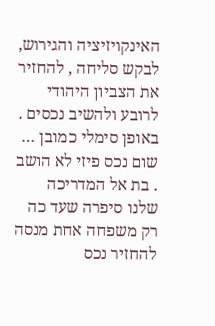האינקויזיציה והגירוש, לבקש סליחה , להחזיר את הצביון היהודי לרובע ולהשיב נכסים . באופן סימלי כמובן … שום נכס פיזי לא הושב . בת אל המדריכה שלנו סיפרה שעד כה רק משפחה אחת מנסה להחזיר נכס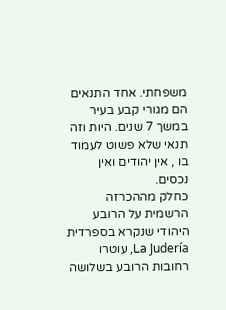משפחתי. אחד התנאים הם מגורי קבע בעיר במשך 7 שנים. היות וזה תנאי שלא פשוט לעמוד בו , אין יהודים ואין נכסים.
כחלק מההכרזה הרשמית על הרובע היהודי שנקרא בספרדית La Judería, עוטרו רחובות הרובע בשלושה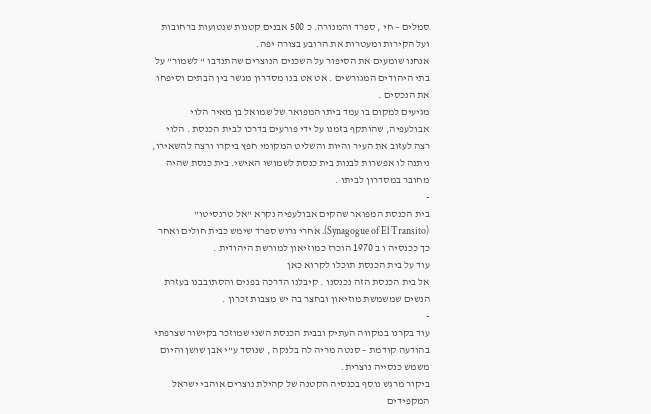סמלים – חי , ספרד והמנורה. כ 500 אבנים קטנות שנטועות ברחובות ועל הקירות ומעטרות את הרובע בצורה יפה.
אנחנו שומעים את הסיפור על השכנים הנוצרים שהתנדבו “ לשמור” על בתי היהודים המגורשים . אט אט בנו מסדרון מגשר בין הבתים וסיפחו את הנכסים .
מגיעים למקום בו עמד ביתו המפואר של שמואל בן מאיר הלוי אבולעפיה, שהותקף בזמנו על ידי פורעים בדרכו לבית הכנסת . הלוי רצה לעזוב את העיר והיות והשליט המקומי חפץ ביקרו ורצה להשאירו, ניתנה לו אפשרות לבנות בית כנסת לשמושו האישי. בית כנסת שהיה מחובר במסדרון לביתו .
-
בית הכנסת המפואר שהקים אבולעפיה נקרא "אל טרנסיטו"
(Synagogue of El Transito). אחרי גרוש ספרד שימש כבית חולים ואחר כך ככנסיה ו ב 1970 הוכרז כמוזיאון למורשת היהודית .
עוד על בית הכנסת תוכלו לקרוא כאן
אל בית הכנסת הזה נכנסנו . קיבלנו הדרכה בפנים והסתובבנו בעזרת הנשים שמשמשת מוזיאון ובחצר בה יש מצבות זכרון .
-
עוד בקרנו במקווה העתיק ובבית הכנסת השני שמוזכר בקישור שצרפתי בהודעה קודמת – סנטה מריה לה בלנקה , שנוסד ע”י אבן שושן והיום משמש כנסייה נוצרית.
ביקור מרגש נוסף בכנסיה הקטנה של קהילת נוצרים אוהבי ישראל המקפידים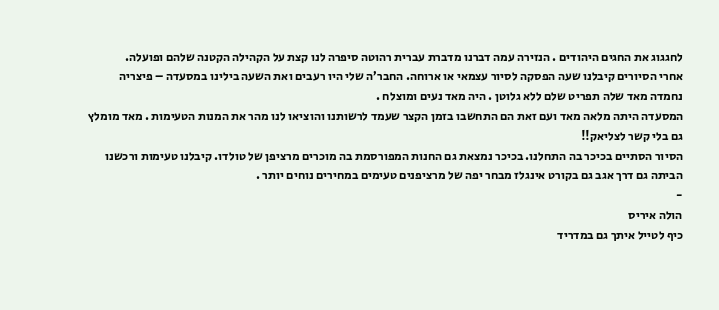לחגגוג את החגים היהודים . הנזירה עמה דברנו מדברת עברית רהוטה סיפרה לנו קצת על הקהילה הקטנה שלהם ופועלה.
אחרי הסיורים קיבלנו שעה הפסקה לסיור עצמאי או ארוחה. החבר’ה שלי היו רעבים ואת השעה בילינו במסעדה – פיצריה נחמדה מאד שלה תפריט שלם ללא גלוטן . היה מאד נעים ומוצלח .
המסעדה היתה מלאה מאד ועם זאת הם התחשבו בזמן הקצר שעמד לרשותנו והוציאו לנו מהר את המנות הטעימות . מאד מומלץ גם בלי קשר לצליאק!!
הסיור הסתיים בכיכר בה התחלנו. בכיכר נמצאת גם החנות המפורסמת בה מוכרים מרציפן של טולדו. קיבלנו טעימות ורכשנו הביתה גם דרך אגב גם בקורט אינגלז מבחר יפה של מרציפנים טעימים במחירים נוחים יותר .
-
הולה איריס
כיף לטייל איתך גם במדריד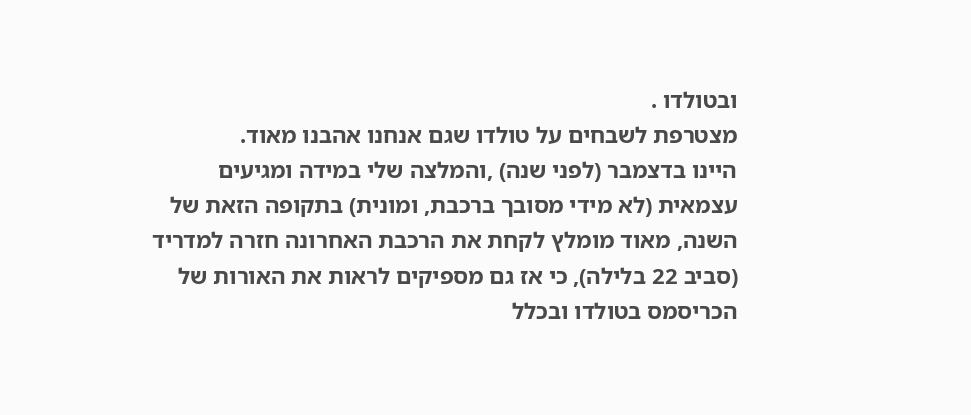ובטולדו .
מצטרפת לשבחים על טולדו שגם אנחנו אהבנו מאוד.
היינו בדצמבר (לפני שנה) ,והמלצה שלי במידה ומגיעים עצמאית (לא מידי מסובך ברכבת, ומונית) בתקופה הזאת של השנה, מאוד מומלץ לקחת את הרכבת האחרונה חזרה למדריד (סביב 22 בלילה), כי אז גם מספיקים לראות את האורות של הכריסמס בטולדו ובכלל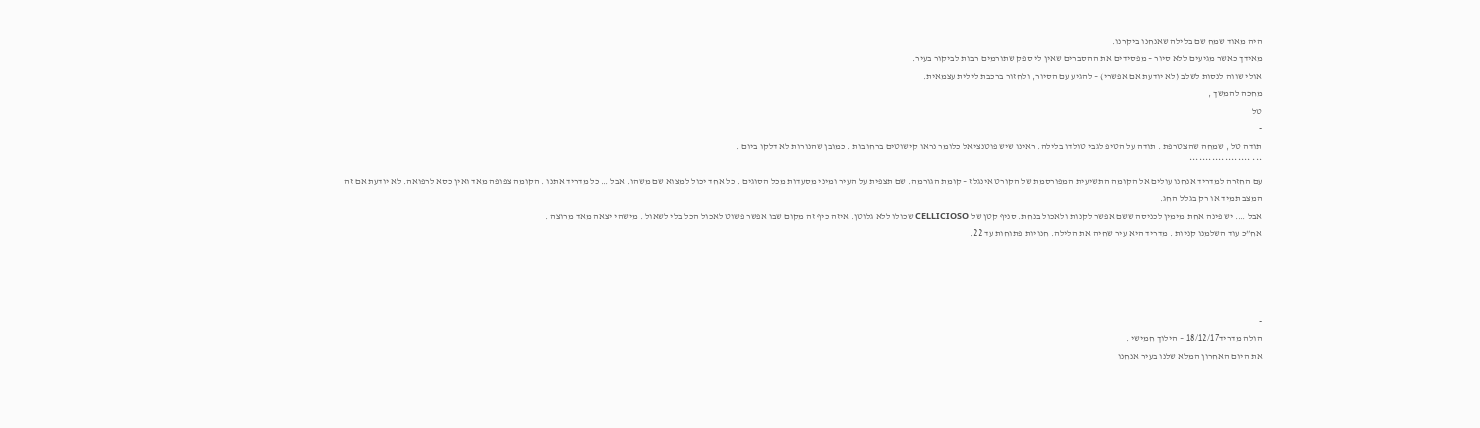היה מאוד שמח שם בלילה שאנחנו ביקרנו.
מאידך כאשר מגיעים ללא סיור – מפסידים את ההסברים שאין לי ספק שתורמים רבות לביקור בעיר.
אולי שווה לנסות לשלב (לא יודעת אם אפשרי) – להגיע עם הסיור, ולחזור ברכבת לילית עצמאית.
מחכה להמשך ,
טל
-
תודה טל , שמחה שהצטרפת . תודה על הטיפ לגבי טולדו בלילה. ראינו שיש פוטנציאל כלומר נראו קישוטים ברחובות . כמובן שהנורות לא דלקו ביום .
*** *******************
עם החזרה למדריד אנחנו עולים אל הקומה התשיעית המפורסמת של הקורט אינגלז – קומת הגורמה. שם תצפית על העיר ומיני מסעדות מכל הסוגים . כל אחד יכול למצוא שם משהו. אבל … כל מדריד אתנו . הקומה צפופה מאד ואין כסא לרפואה. לא יודעת אם זה המצב תמיד או רק בגלל החג.
אבל …. יש פינה אחת מימין לכניסה ששם אפשר לקנות ולאכול בנחת. סניף קטן של CELLICIOSO שכולו ללא גלוטן. איזה כיף זה מקום שבו אפשר פשוט לאכול הכל בלי לשאול . מישהי יצאה מאד מרוצה .
אח”כ עוד השלמנו קניות . מדריד היא עיר שחיה את הלילה. חנויות פתוחות עד 22.




-
הולה מדריד18/12/17 – הילוך חמישי .
את היום האחרון המלא שלנו בעיר אנחנו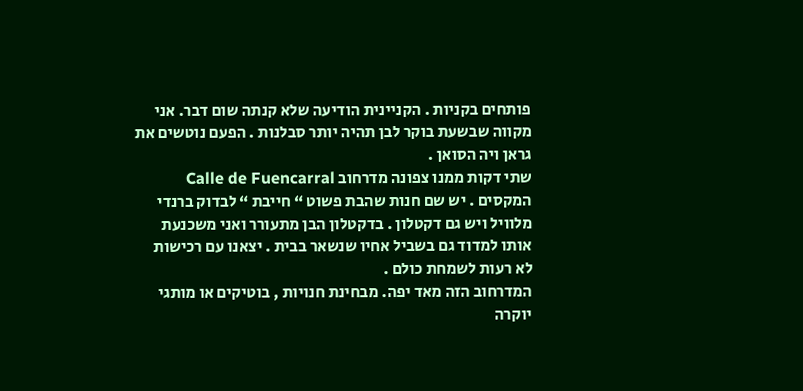פותחים בקניות . הקניינית הודיעה שלא קנתה שום דבר. אני מקווה שבשעת בוקר לבן תהיה יותר סבלנות . הפעם נוטשים את גראן ויה הסואן .
שתי דקות ממנו צפונה מדרחוב Calle de Fuencarral המקסים . יש שם חנות שהבת פשוט “ חייבת “ לבדוק ברנדי מלוויל ויש גם דקטלון . בדקטלון הבן מתעורר ואני משכנעת אותו למדוד גם בשביל אחיו שנשאר בבית . יצאנו עם רכישות לא רעות לשמחת כולם .
המדרחוב הזה מאד יפה. מבחינת חנויות , בוטיקים או מותגי יוקרה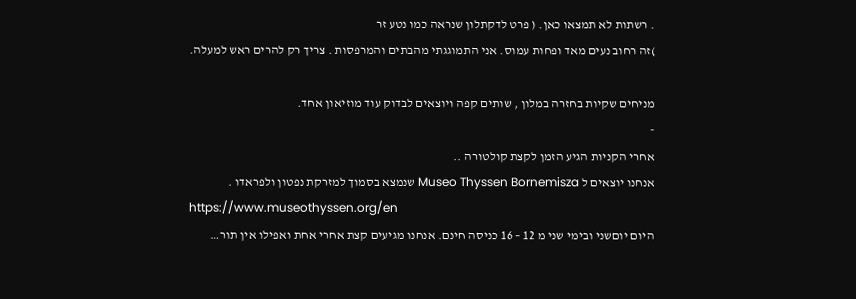. רשתות לא תמצאו כאן. ( פרט לדקתלון שנראה כמו נטע זר
)זה רחוב נעים מאד ופחות עמוס. אני התמוגגתי מהבתים והמרפסות . צריך רק להרים ראש למעלה.

מניחים שקיות בחזרה במלון , שותים קפה ויוצאים לבדוק עוד מוזיאון אחד.
-
אחרי הקניות הגיע הזמן לקצת קולטורה ..
אנחנו יוצאים ל Museo Thyssen Bornemisza שנמצא בסמוך למזרקת נפטון ולפראדו .
https://www.museothyssen.org/en
היום יוםשני ובימי שני מ 12 – 16 כניסה חינם. אנחנו מגיעים קצת אחרי אחת ואפילו אין תור…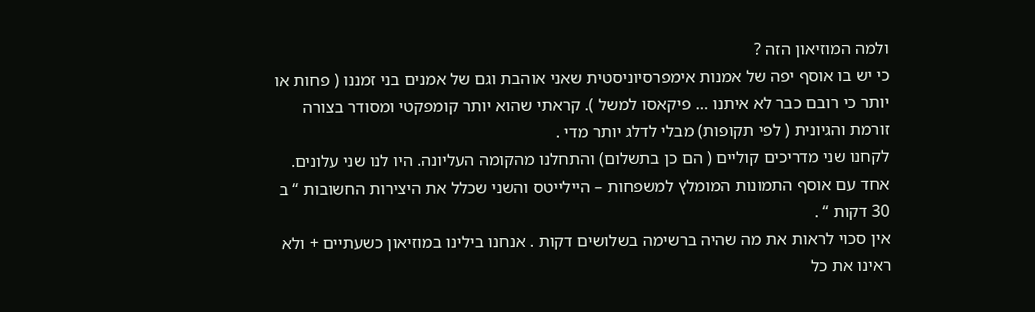ולמה המוזיאון הזה ?
כי יש בו אוסף יפה של אמנות אימפרסיוניסטית שאני אוהבת וגם של אמנים בני זמננו ( פחות או יותר כי רובם כבר לא איתנו … פיקאסו למשל ). קראתי שהוא יותר קומפקטי ומסודר בצורה זורמת והגיונית ( לפי תקופות) מבלי לדלג יותר מדי .
לקחנו שני מדריכים קוליים ( הם כן בתשלום) והתחלנו מהקומה העליונה. היו לנו שני עלונים. אחד עם אוסף התמונות המומלץ למשפחות – היילייטס והשני שכלל את היצירות החשובות “ ב 30 דקות “ .
אין סכוי לראות את מה שהיה ברשימה בשלושים דקות . אנחנו בילינו במוזיאון כשעתיים + ולא ראינו את כל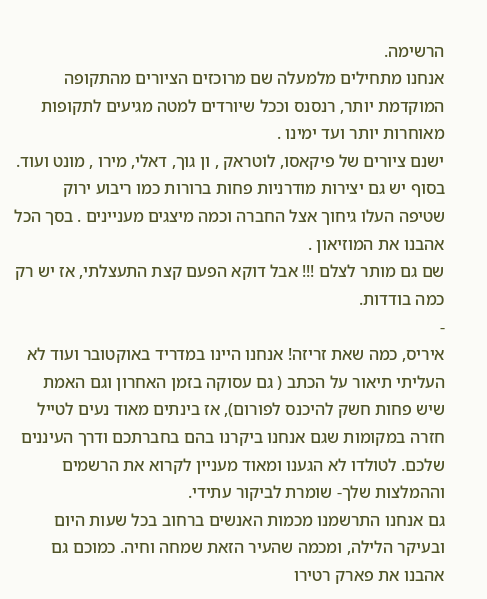הרשימה.
אנחנו מתחילים מלמעלה שם מרוכזים הציורים מהתקופה המוקדמת יותר, רנסנס וככל שיורדים למטה מגיעים לתקופות מאוחרות יותר ועד ימינו .
ישנם ציורים של פיקאסו, לוטראק , ון גוך, דאלי, מירו , מונט ועוד.
בסוף יש גם יצירות מודרניות פחות ברורות כמו ריבוע ירוק שטיפה העלו גיחוך אצל החברה וכמה מיצגים מעניינים . בסך הכל אהבנו את המוזיאון .
שם גם מותר לצלם !!! אבל דוקא הפעם קצת התעצלתי, אז יש רק כמה בודדות.
-
איריס, כמה שאת זריזה! אנחנו היינו במדריד באוקטובר ועוד לא העליתי תיאור על הכתב ( גם עסוקה בזמן האחרון וגם האמת שיש פחות חשק להיכנס לפורום), אז בינתים מאוד נעים לטייל חזרה במקומות שגם אנחנו ביקרנו בהם בחברתכם ודרך העיננים שלכם. לטולדו לא הגענו ומאוד מעניין לקרוא את הרשמים וההמלצות שלך- שומרת לביקור עתידי.
גם אנחנו התרשמנו מכמות האנשים ברחוב בכל שעות היום ובעיקר הלילה, ומכמה שהעיר הזאת שמחה וחיה. כמוכם גם אהבנו את פארק רטירו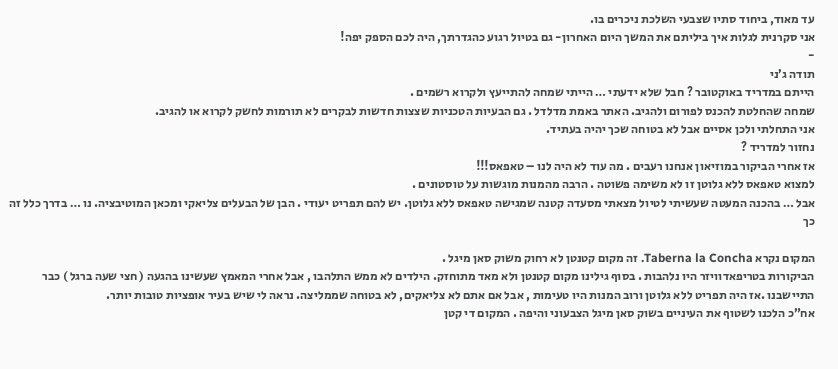עד מאוד, ביחוד סתיו שצבעי השלכת ניכרים בו.
אני סקרנית לגלות איך ביליתם את המשך היום האחרון- גם בטיול רגוע כהגדרתך, היה לכם הספק יפה!
-
תודה ג’ני
הייתם במדריד באוקטובר ? חבל שלא ידעתי … הייתי שמחה להתייעץ ולקרוא רשמים .
שמחה שהחלטת להכנס לפורום ולהגיב. האתר באמת מדלדל . גם הבעיות הטכניות שצצות חדשות לבקרים לא תורמות לחשק לקרוא או להגיב.
אני התחלתי ולכן אסיים אבל לא בטוחה שכך יהיה בעתיד.
נחזור למדריד ?
אז אחרי הביקור במוזיאון אנחנו רעבים . מה עוד לא היה לנו – טאפאס!!!
למצוא טאפאס ללא גלוטן זו לא משימה פשוטה . הרבה מהמנות מוגשות על טוסטונים .
אבל … בהכנה המעטה שעשיתי לטיול מצאתי מסעדה קטנה שמגישה טאפאס ללא גלוטן. יש להם תפריט יעודי . הבן של הבעלים צליאקי ומכאן המוטיבציה. נו … בדרך כלל זה כך

המקום נקרא Taberna la Concha. זה מקום קטנטן לא רחוק משוק סאן מיגל .
הביקורות בטריפאדוויזר היו נלהבות . בסוף גילינו מקום קטנטן ולא מאד מתוחזק. הילדים לא ממש התלהבו , אבל אחרי המאמץ שעשינו בהגעה ( חצי שעה ברגל ) כבר התיישבנו .אז היה תפריט ללא גלוטן ורוב המנות היו טעימות , אבל אם אתם לא צליאקים, לא בטוחה שממליצה. נראה לי שיש בעיר אופציות טובות יותר.
אח”כ הלכנו לשטוף את העיניים בשוק סאן מיגל הצבעוני והיפה . המקום די קטן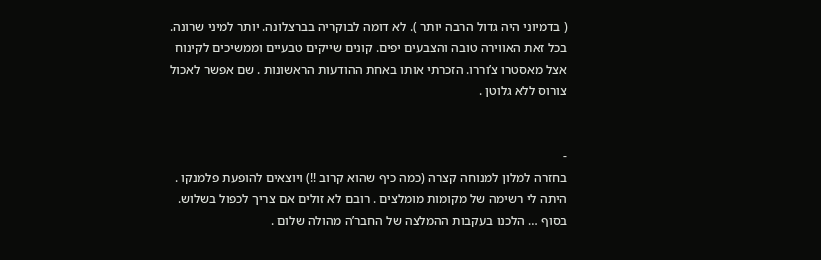( בדמיוני היה גדול הרבה יותר ). לא דומה לבוקריה בברצלונה. יותר למיני שרונה. בכל זאת האווירה טובה והצבעים יפים. קונים שייקים טבעיים וממשיכים לקינוח אצל מאסטרו צ’וררו. הזכרתי אותו באחת ההודעות הראשונות . שם אפשר לאכול צורוס ללא גלוטן .


-
בחזרה למלון למנוחה קצרה (כמה כיף שהוא קרוב !!) ויוצאים להופעת פלמנקו .
היתה לי רשימה של מקומות מומלצים . רובם לא זולים אם צריך לכפול בשלוש.
בסוף … הלכנו בעקבות ההמלצה של החבר’ה מהולה שלום .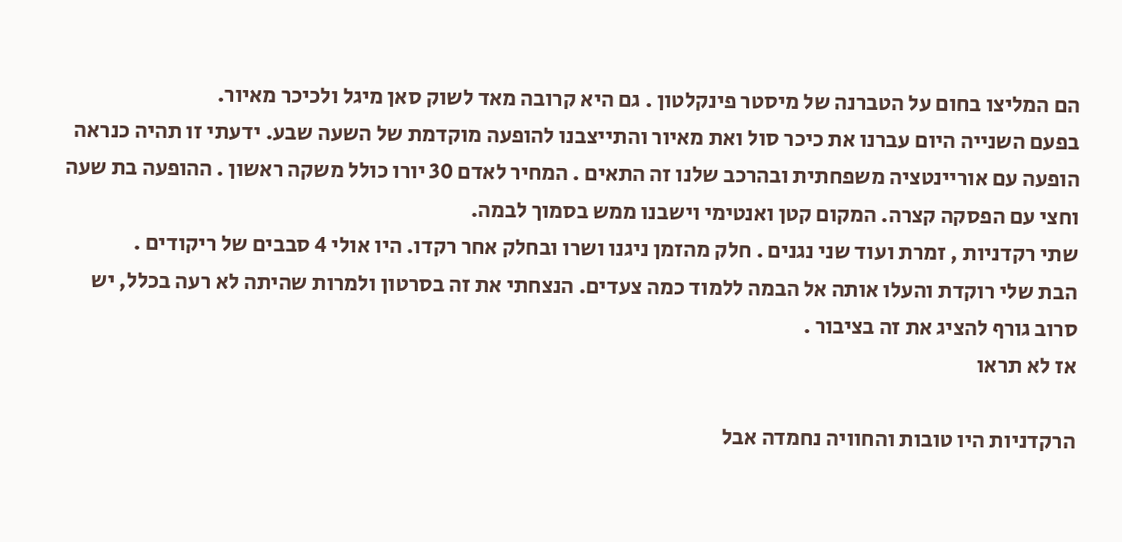הם המליצו בחום על הטברנה של מיסטר פינקלטון . גם היא קרובה מאד לשוק סאן מיגל ולכיכר מאיור.
בפעם השנייה היום עברנו את כיכר סול ואת מאיור והתייצבנו להופעה מוקדמת של השעה שבע. ידעתי זו תהיה כנראה הופעה עם אוריינטציה משפחתית ובהרכב שלנו זה התאים . המחיר לאדם 30 יורו כולל משקה ראשון . ההופעה בת שעה וחצי עם הפסקה קצרה. המקום קטן ואנטימי וישבנו ממש בסמוך לבמה.
שתי רקדניות , זמרת ועוד שני נגנים . חלק מהזמן ניגנו ושרו ובחלק אחר רקדו. היו אולי 4 סבבים של ריקודים .
הבת שלי רוקדת והעלו אותה אל הבמה ללמוד כמה צעדים. הנצחתי את זה בסרטון ולמרות שהיתה לא רעה בכלל, יש סרוב גורף להציג את זה בציבור .
אז לא תראו

הרקדניות היו טובות והחוויה נחמדה אבל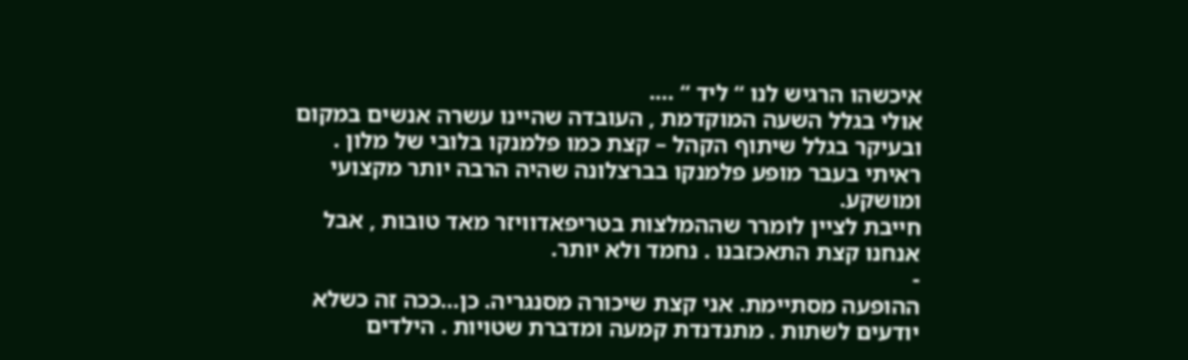איכשהו הרגיש לנו “ ליד “ ….
אולי בגלל השעה המוקדמת , העובדה שהיינו עשרה אנשים במקום ובעיקר בגלל שיתוף הקהל – קצת כמו פלמנקו בלובי של מלון .
ראיתי בעבר מופע פלמנקו בברצלונה שהיה הרבה יותר מקצועי ומושקע.
חייבת לציין לומרר שההמלצות בטריפאדוויזר מאד טובות , אבל אנחנו קצת התאכזבנו . נחמד ולא יותר.
-
ההופעה מסתיימת. אני קצת שיכורה מסנגריה. כן…ככה זה כשלא יודעים לשתות . מתנדנדת קמעה ומדברת שטויות . הילדים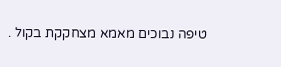טיפה נבוכים מאמא מצחקקת בקול .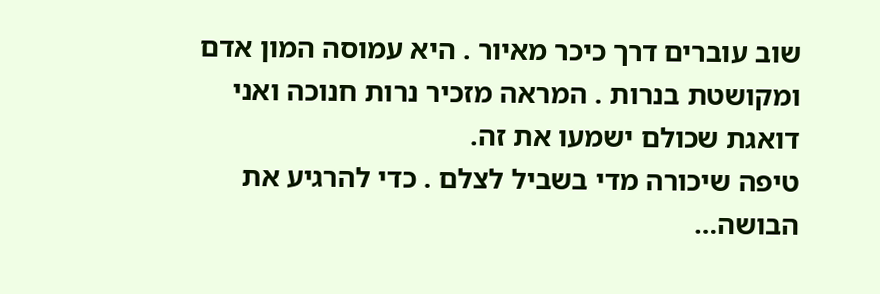שוב עוברים דרך כיכר מאיור . היא עמוסה המון אדם ומקושטת בנרות . המראה מזכיר נרות חנוכה ואני דואגת שכולם ישמעו את זה.
טיפה שיכורה מדי בשביל לצלם . כדי להרגיע את הבושה…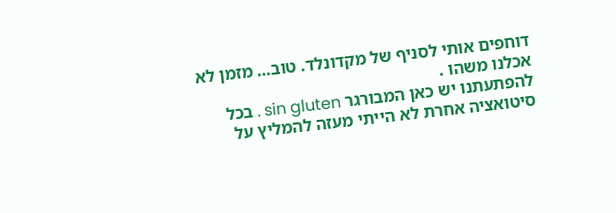דוחפים אותי לסניף של מקדונלד. טוב… מזמן לא אכלנו משהו .
להפתעתנו יש כאן המבורגר sin gluten . בכל סיטואציה אחרת לא הייתי מעזה להמליץ על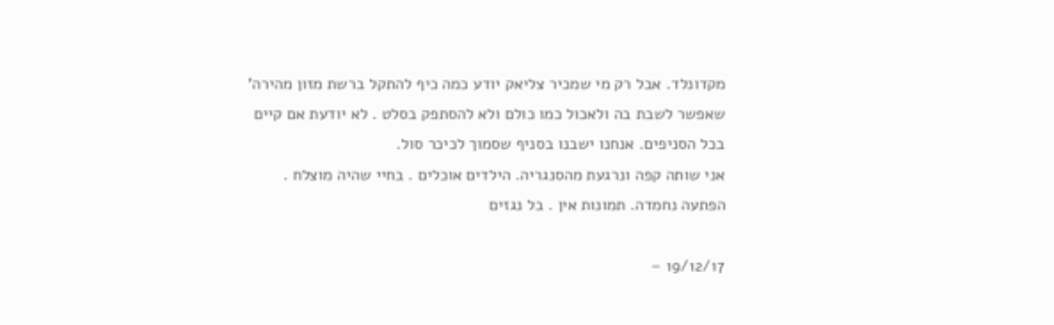מקדונלד. אבל רק מי שמכיר צליאק יודע כמה כיף להתקל ברשת מזון מהירה’ שאפשר לשבת בה ולאכול כמו כולם ולא להסתפק בסלט . לא יודעת אם קיים בכל הסניפים. אנחנו ישבנו בסניף שסמוך לכיכר סול.
אני שותה קפה ונרגעת מהסנגריה. הילדים אוכלים . בחיי שהיה מוצלח . הפתעה נחמדה. תמונות אין . בל נגזים

19/12/17 –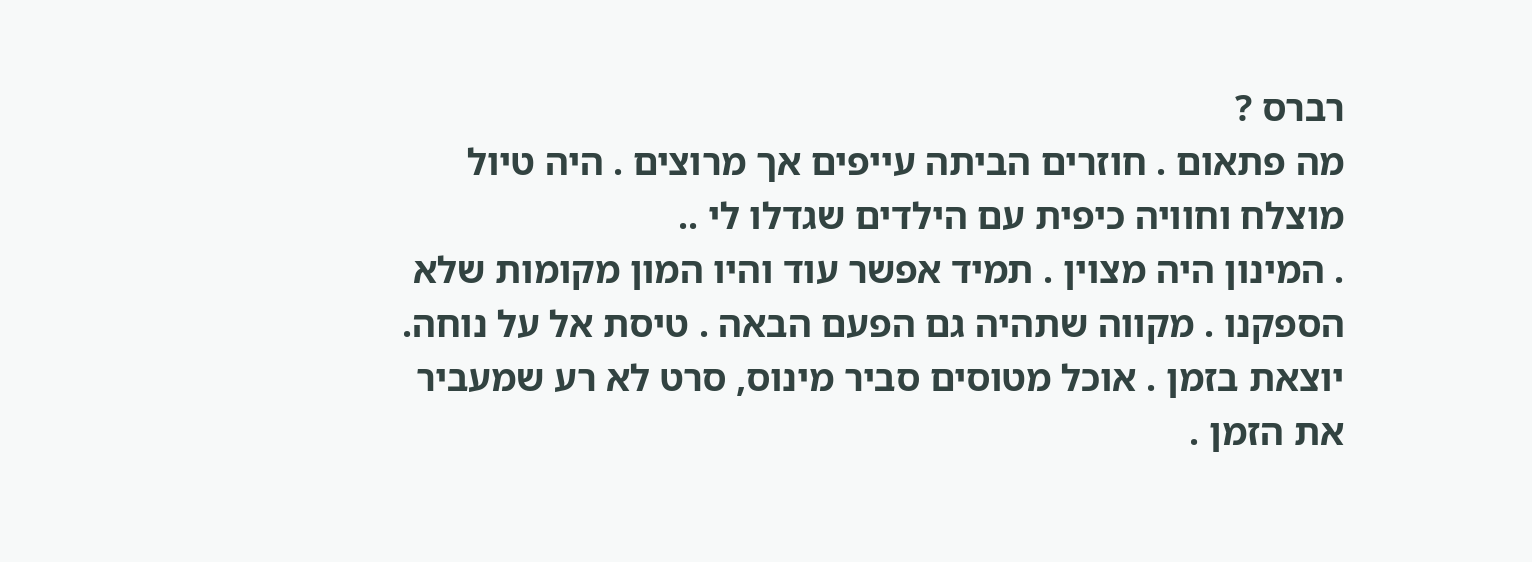רברס ?
מה פתאום . חוזרים הביתה עייפים אך מרוצים . היה טיול מוצלח וחוויה כיפית עם הילדים שגדלו לי ..
. המינון היה מצוין . תמיד אפשר עוד והיו המון מקומות שלא הספקנו . מקווה שתהיה גם הפעם הבאה . טיסת אל על נוחה. יוצאת בזמן . אוכל מטוסים סביר מינוס, סרט לא רע שמעביר את הזמן .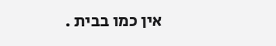אין כמו בבית .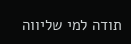תודה למי שליווה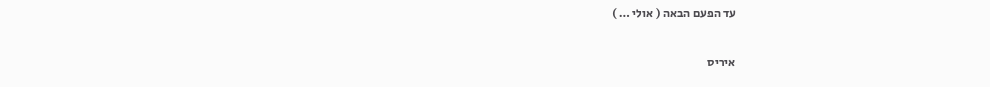עד הפעם הבאה ( אולי … )

איריס